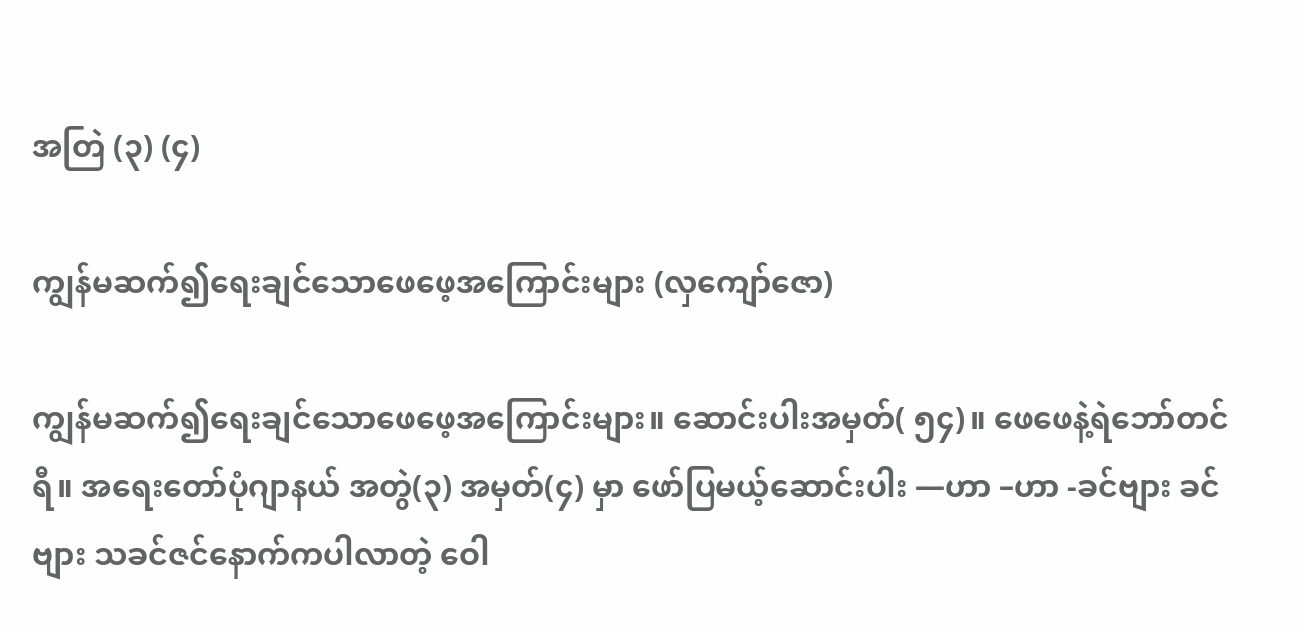အတြဲ (၃) (၄)

ကျွန်မဆက်၍ရေးချင်သောဖေဖေ့အကြောင်းများ (လှကျော်ဇော)

ကျွန်မဆက်၍ရေးချင်သောဖေဖေ့အကြောင်းများ။ ဆောင်းပါးအမှတ်( ၅၄)။ ဖေဖေနဲ့ရဲဘော်တင်ရီ။ အရေးတော်ပုံဂျာနယ် အတွဲ(၃) အမှတ်(၄) မှာ ဖော်ပြမယ့်ဆောင်းပါး —ဟာ –ဟာ -ခင်ဗျား ခင်ဗျား သခင်ဇင်နောက်ကပါလာတဲ့ ဝေါ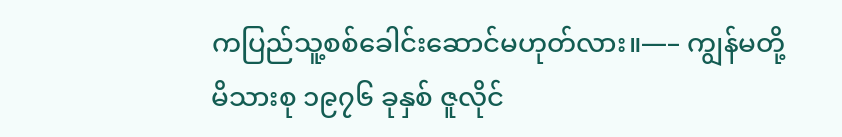ကပြည်သူ့စစ်ခေါင်းဆောင်မဟုတ်လား။—– ကျွန်မတို့မိသားစု ၁၉၇၆ ခုနှစ် ဇူလိုင်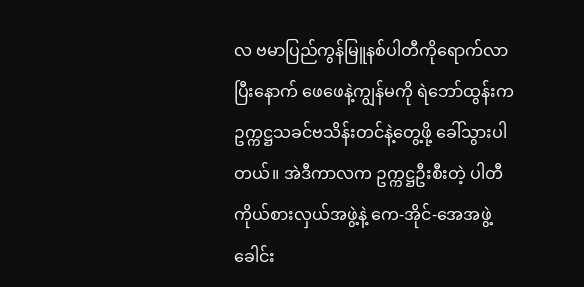လ ဗမာပြည်ကွန်မြူနစ်ပါတီကိုရောက်လာပြီးနောက် ဖေဖေနဲ့ကျွန်မကို ရဲဘော်ထွန်းက ဥက္ကဋ္ဌသခင်ဗသိန်းတင်နဲ့တွေ့ဖို့ ခေါ်သွားပါတယ်။ အဲဒီကာလက ဥက္ကဋ္ဌဦးစီးတဲ့ ပါတီကိုယ်စားလှယ်အဖွဲ့နဲ့ ကေ-အိုင်-အေအဖွဲ့ ခေါင်း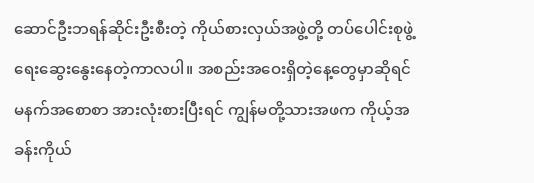ဆောင်ဦးဘရန်ဆိုင်းဦးစီးတဲ့ ကိုယ်စားလှယ်အဖွဲ့တို့ တပ်ပေါင်းစုဖွဲ့ရေးဆွေးနွေးနေတဲ့ကာလပါ။ အစည်းအဝေးရှိတဲ့နေ့တွေမှာဆိုရင် မနက်အစောစာ အားလုံးစားပြီးရင် ကျွန်မတို့သားအဖက ကိုယ့်အခန်းကိုယ်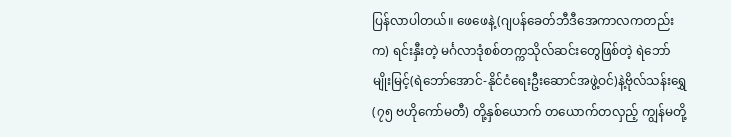ပြန်လာပါတယ်။ ဖေဖေနဲ့(ဂျပန်ခေတ်ဘီဒီအေကာလကတည်းက) ရင်းနှီးတဲ့ မင်္ဂလာဒုံစစ်တက္ကသိုလ်ဆင်းတွေဖြစ်တဲ့ ရဲဘော်မျိုးမြင့်(ရဲဘော်အောင်-နိုင်ငံရေးဦးဆောင်အဖွဲ့ဝင်)နဲ့ဗိုလ်သန်းရွှေ(၇၅ ဗဟိုကော်မတီ) တို့နှစ်ယောက် တယောက်တလှည့် ကျွန်မတို့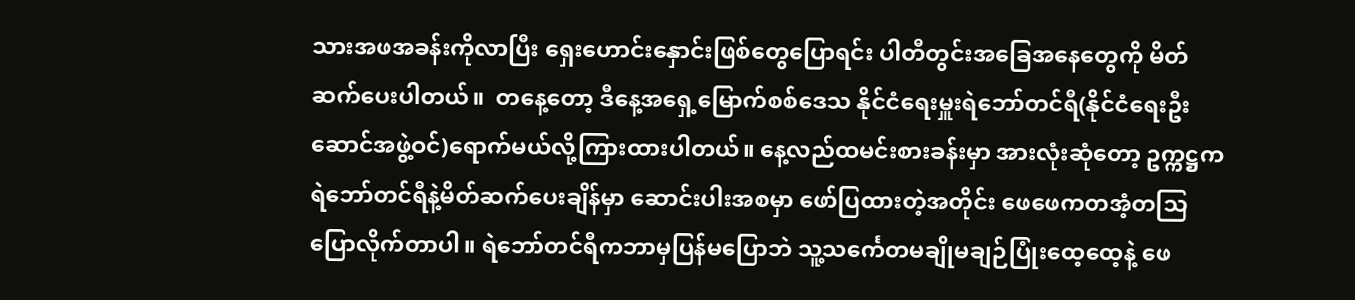သားအဖအခန်းကိုလာပြီး ရှေးဟောင်းနှောင်းဖြစ်တွေပြောရင်း ပါတီတွင်းအခြေအနေတွေကို မိတ်ဆက်ပေးပါတယ်။  တနေ့တော့ ဒီနေ့အရှေ့မြောက်စစ်ဒေသ နိုင်ငံရေးမှူးရဲဘော်တင်ရီ(နိုင်ငံရေးဦးဆောင်အဖွဲ့ဝင်)ရောက်မယ်လို့ကြားထားပါတယ်။ နေ့လည်ထမင်းစားခန်းမှာ အားလုံးဆုံတော့ ဥက္ကဋ္ဌက ရဲဘော်တင်ရီနဲ့မိတ်ဆက်ပေးချိန်မှာ ဆောင်းပါးအစမှာ ဖော်ပြထားတဲ့အတိုင်း ဖေဖေကတအံ့တသြပြောလိုက်တာပါ။ ရဲဘော်တင်ရီကဘာမှပြန်မပြောဘဲ သူ့သင်္ကေတမချိုမချဉ်ပြုံးထေ့ထေ့နဲ့ ဖေ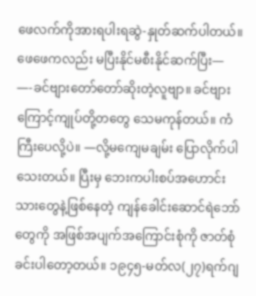ဖေလက်ကိုအားရပါးရဆွဲ-နှုတ်ဆက်ပါတယ်။ ဖေဖေကလည်း မပြီးနိုင်မစီးနိုင်ဆက်ပြီး— —-ခင်ဗျားတော်တော်ဆိုးတဲ့လူဗျာ။ ခင်ဗျားကြောင့်ကျုပ်တို့တတွေ သေမကုန်တယ်။ ကံကြီးပေလို့ပဲ။ —လို့မကျေမချမ်း ပြောလိုက်ပါသေးတယ်။ ပြီးမှ ဘေးကပါးစပ်အဟောင်းသားတွေနဲ့ဖြစ်နေတဲ့ ကျန်ခေါင်းဆောင်ရဲဘော်တွေကို အဖြစ်အပျက်အကြောင်းစုံကို ဇာတ်စုံခင်းပါတော့တယ်။ ၁၉၄၅-မတ်လ(၂၇)ရက်ဂျ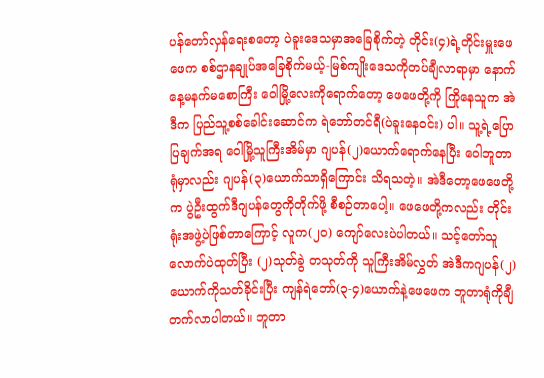ပန်တော်လှန်ရေးစတော့ ပဲခူးဒေသမှာအခြေစိုက်တဲ့ တိုင်း(၄)ရဲ့တိုင်းမှူးဖေဖေက စစ်ဌာနချုပ်အခြေစိုက်မယ့်-မြစ်ကျိုးဒေသကိုတပ်ချီလာရာမှာ နောက်နေ့မနက်မစောကြီး ဝေါမြို့လေးကိုရောက်တော့ ဖေဖေတို့ကို ကြိုနေသူက အဲဒီက ပြည်သူ့စစ်ခေါင်းဆောင်က ရဲဘော်တင်ရီ(ပဲခူးနေဝင်း) ပါ။ သူ့ရဲ့ပြောပြချက်အရ ဝေါမြို့သူကြီးအိမ်မှာ ဂျပန်(၂)ယောက်ရောက်နေပြီး ဝေါဘူတာရုံမှာလည်း ဂျပန်(၃)ယောက်သာရှိကြောင်း သိရသတဲ့။ အဲဒီတော့ဖေဖေတို့က ပွဲဦးထွက်ဒီဂျပန်တွေကိုတိုက်ဖို့ စီစဉ်တာပေါ့။ ဖေဖေတို့ကလည်း တိုင်းရုံးအဖွဲ့ပဲဖြစ်တာကြောင့် လူက(၂၀) ကျော်လေးပဲပါတယ်။ သင့်တော်သူလောက်ပဲထုတ်ပြီး (၂)သုတ်ခွဲ တသုတ်ကို သူကြီးအိမ်လွှတ် အဲဒီကဂျပန်(၂)ယောက်ကိုသတ်ခိုင်းပြီး ကျန်ရဲဘော်(၃-၄)ယောက်နဲ့ဖေဖေက ဘူတာရုံကိုချီတက်လာပါတယ်။ ဘူတာ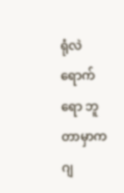ရုံလဲရောက်ရော ဘူတာမှာကဂျ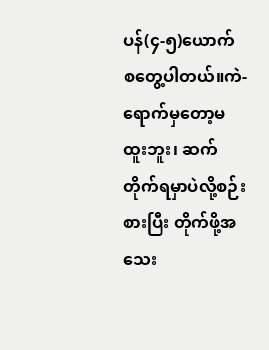ပန်(၄-၅)ယောက် စတွေ့ပါတယ်။ကဲ- ရောက်မှတော့မထူးဘူး၊ ဆက်တိုက်ရမှာပဲလို့စဉ်းစားပြီး တိုက်ဖို့အသေး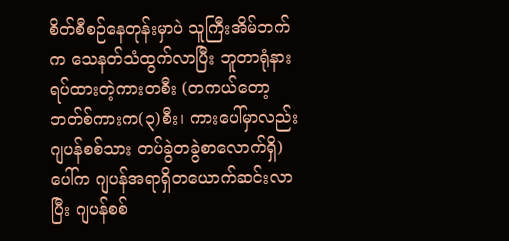စိတ်စီစဉ်နေတုန်းမှာပဲ သူကြီးအိမ်ဘက်က သေနတ်သံထွက်လာပြီး ဘူတာရုံနားရပ်ထားတဲ့ကားတစီး (တကယ်တော့ဘတ်စ်ကားက(၃)စီး၊ ကားပေါ်မှာလည်း ဂျပန်စစ်သား တပ်ခွဲတခွဲစာလောက်ရှိ)ပေါ်က ဂျပန်အရာရှိတယောက်ဆင်းလာပြီး ဂျပန်စစ်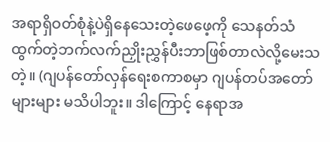အရာရှိဝတ်စုံနဲ့ပဲရှိနေသေးတဲ့ဖေဖေ့ကို သေနတ်သံ ထွက်တဲ့ဘက်လက်ညှိုးညွှန်ပီးဘာဖြစ်တာလဲလို့မေးသတဲ့။ (ဂျပန်တော်လှန်ရေးစကာစမှာ ဂျပန်တပ်အတော်များများ မသိပါဘူး။ ဒါကြောင့် နေရာအ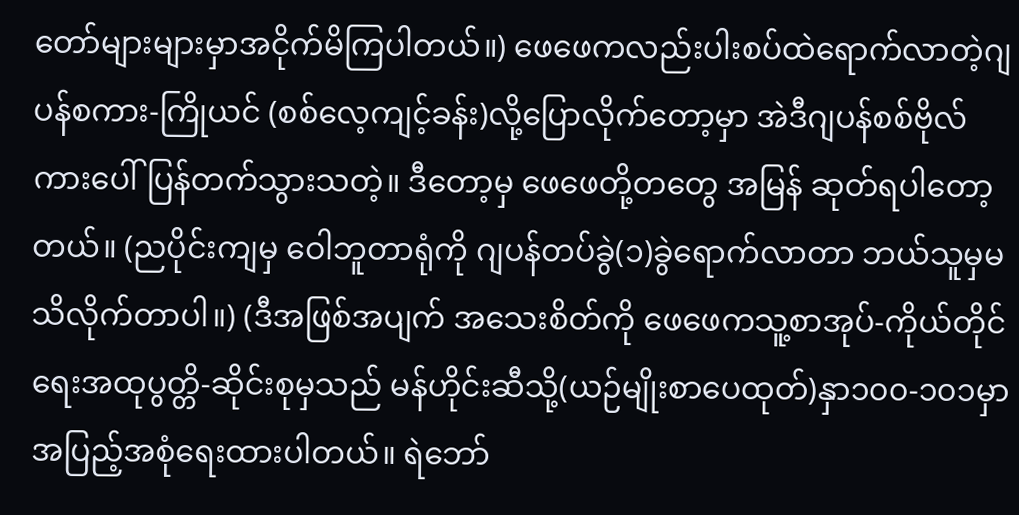တော်များများမှာအငိုက်မိကြပါတယ်။) ဖေဖေကလည်းပါးစပ်ထဲရောက်လာတဲ့ဂျပန်စကား-ကြိုယင် (စစ်လေ့ကျင့်ခန်း)လို့ပြောလိုက်တော့မှာ အဲဒီဂျပန်စစ်ဗိုလ် ကားပေါ်ပြန်တက်သွားသတဲ့။ ဒီတော့မှ ဖေဖေတို့တတွေ အမြန် ဆုတ်ရပါတော့တယ်။ (ညပိုင်းကျမှ ဝေါဘူတာရုံကို ဂျပန်တပ်ခွဲ(၁)ခွဲရောက်လာတာ ဘယ်သူမှမသိလိုက်တာပါ။) (ဒီအဖြစ်အပျက် အသေးစိတ်ကို ဖေဖေကသူ့စာအုပ်-ကိုယ်တိုင်ရေးအထုပွတ္တိ-ဆိုင်းစုမှသည် မန်ဟိုင်းဆီသို့(ယဉ်မျိုးစာပေထုတ်)နှာ၁၀၀-၁၀၁မှာ အပြည့်အစုံရေးထားပါတယ်။ ရဲဘော်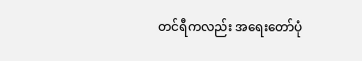တင်ရီကလည်း အရေးတော်ပုံ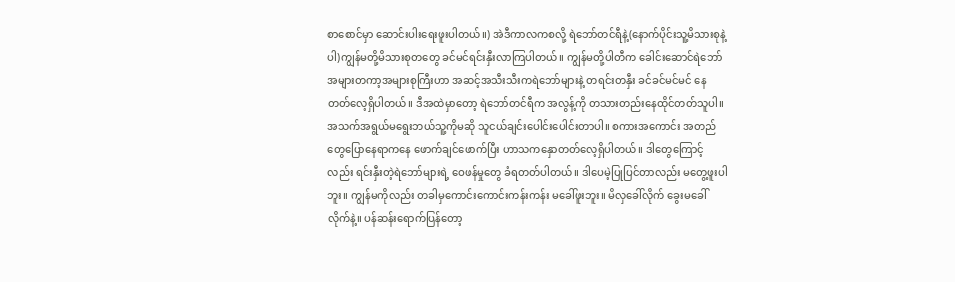စာစောင်မှာ ဆောင်းပါးရေးဖူးပါတယ်။) အဲဒီကာလကစလို့ ရဲဘော်တင်ရီနဲ့(နောက်ပိုင်းသူ့မိသားစုနဲ့ပါ)ကျွန်မတို့မိသားစုတတွေ ခင်မင်ရင်းနှီးလာကြပါတယ်။ ကျွန်မတို့ပါတီက ခေါင်းဆောင်ရဲဘော် အများတကာ့အများစုကြီးဟာ အဆင့်အသီးသီးကရဲဘော်များနဲ့ တရင်းတနှီး ခင်ခင်မင်မင် နေတတ်လေ့ရှိပါတယ်။ ဒီအထဲမှာတော့ ရဲဘော်တင်ရီက အလွန့်ကို တသားတည်းနေထိုင်တတ်သူပါ။ အသက်အရွယ်မရွေးဘယ်သူ့ကိုမဆို သူငယ်ချင်းပေါင်းပေါင်းတာပါ။ စကားအကောင်း အတည်တွေပြောနေရာကနေ ဖောက်ချင်ဖောက်ပြီး ဟာသကနှောတတ်လေ့ရှိပါတယ်။ ဒါတွေကြောင့်လည်း ရင်းနှီးတဲ့ရဲဘော်များရဲ့ ဝေဖန်မှုတွေ ခံရတတ်ပါတယ်။ ဒါပေမဲ့ပြုပြင်တာလည်း မတွေ့ဖူးပါဘူး။ ကျွန်မကိုလည်း တခါမှကောင်းကောင်းကန်းကန်း မခေါ်ဖူးဘူး။ မိလှခေါ်လိုက် ခွေးမခေါ်လိုက်နဲ့။ ပန်ဆန်းရောက်ပြန်တော့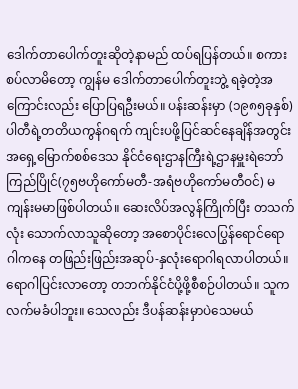ဒေါက်တာပေါက်တူးဆိုတဲ့နာမည် ထပ်ရပြန်တယ်။ စကားစပ်လာမိတော့ ကျွန်မ ဒေါက်တာပေါက်တူးဘွဲ့ ရခဲ့တဲ့အကြောင်းလည်း ပြောပြရဦးမယ်။ ပန်းဆန်းမှာ (၁၉၈၅ခုနှစ်) ပါတီရဲ့တတိယကွန်ဂရက် ကျင်းပဖို့ပြင်ဆင်နေချိန်အတွင်း အရှေ့မြောက်စစ်ဒေသ နိုင်ငံရေးဌာနကြီးရဲ့ဌာနမှူးရဲဘော်ကြည်ပြိုင်(၇၅ဗဟိုကော်မတီ-အရံဗဟိုကော်မတီဝင်) မကျန်းမမာဖြစ်ပါတယ်။ ဆေးလိပ်အလွန်ကြိုက်ပြီး တသက်လုံး သောက်လာသူဆိုတော့ အစောပိုင်းလေပြွန်ရောင်ရောဂါကနေ တဖြည်းဖြည်းအဆုပ်-နှလုံးရောဂါရလာပါတယ်။ ရောဂါပြင်းလာတော့ တဘက်နိုင်ငံပို့ဖို့စီစဉ်ပါတယ်။ သူကလက်မခံပါဘူး။ သေလည်း ဒီပန်ဆန်းမှာပဲသေမယ်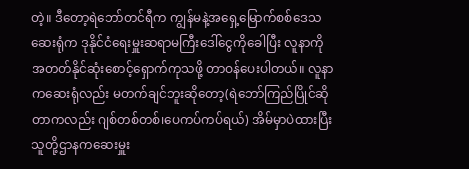တဲ့။ ဒီတော့ရဲဘော်တင်ရီက ကျွန်မနဲ့အရှေ့မြောက်စစ်ဒေသဆေးရုံက ဒုနိုင်ငံရေးမှူးဆရာမကြီးဒေါ်ငွေကိုခေါပြီး လူနာကိုအတတ်နိုင်ဆုံးစောင့်ရှောက်ကုသဖို့ တာဝန်ပေးပါတယ်။ လူနာကဆေးရုံလည်း မတက်ချင်ဘူးဆိုတော့(ရဲဘော်ကြည်ပြိုင်ဆိုတာကလည်း ဂျစ်တစ်တစ်၊ပေကပ်ကပ်ရယ်) အိမ်မှာပဲထားပြီး သူတို့ဌာနကဆေးမှူး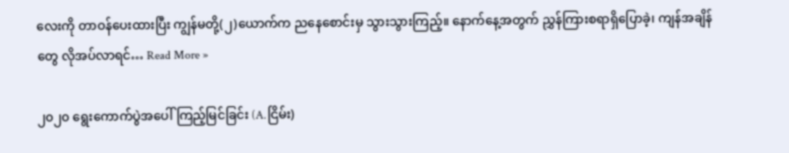လေးကို တာဝန်ပေးထားပြီး ကျွန်မတို့(၂)ယောက်က ညနေစောင်းမှ သွားသွားကြည့်။ နောက်နေ့အတွက် ညွှန်ကြားစရာရှိပြောခဲ့၊ ကျန်အချိန်တွေ လိုအပ်လာရင်… Read More »

၂၀၂၀ ရွေးကောက်ပွဲအပေါ်ကြည့်မြင်ခြင်း (A.ငြိမ်း)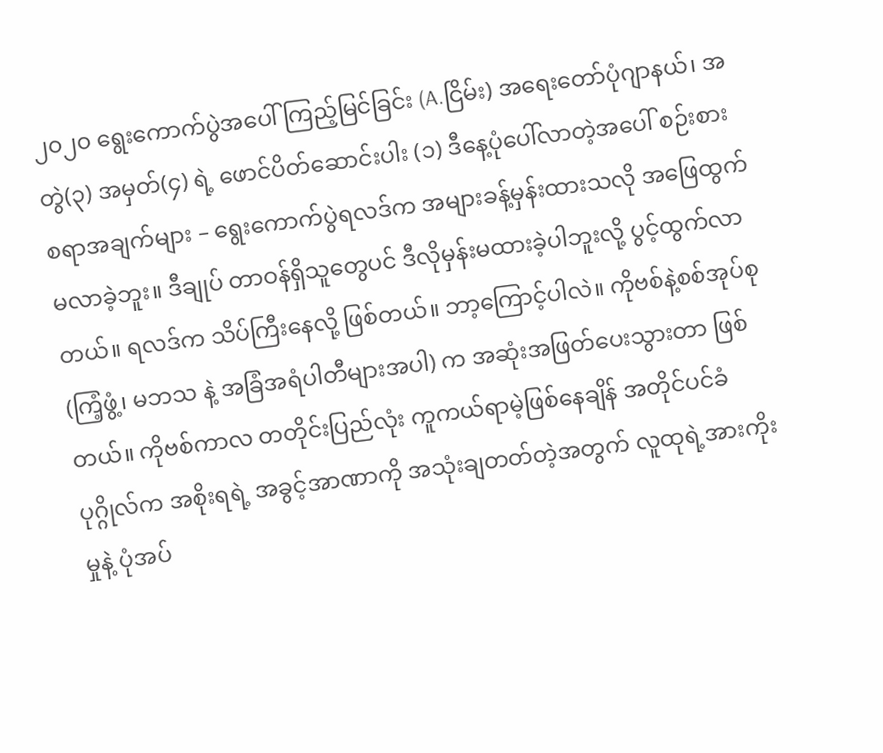၂၀၂၀ ရွေးကောက်ပွဲအပေါ်ကြည့်မြင်ခြင်း (A.ငြိမ်း) အရေးတော်ပုံဂျာနယ်၊ အတွဲ(၃) အမှတ်(၄) ရဲ့ ဖောင်ပိတ်ဆောင်းပါး (၁) ဒီနေ့ပုံပေါ်လာတဲ့အပေါ် စဉ်းစားစရာအချက်များ – ရွေးကောက်ပွဲရလဒ်က အများခန့်မှန်းထားသလို အဖြေထွက်မလာခဲ့ဘူး။ ဒီချုပ် တာဝန်ရှိသူတွေပင် ဒီလိုမှန်းမထားခဲ့ပါဘူးလို့ ပွင့်ထွက်လာတယ်။ ရလဒ်က သိပ်ကြီးနေလို့ ဖြစ်တယ်။ ဘာ့ကြောင့်ပါလဲ။ ကိုဗစ်နဲ့စစ်အုပ်စု (ကြံ့ဖွံ့၊ မဘသ နဲ့ အခြံအရံပါတီများအပါ) က အဆုံးအဖြတ်ပေးသွားတာ ဖြစ်တယ်။ ကိုဗစ်ကာလ တတိုင်းပြည်လုံး ကူကယ်ရာမဲ့ဖြစ်နေချိန် အတိုင်ပင်ခံပုဂ္ဂိုလ်က အစိုးရရဲ့ အခွင့်အာဏာကို အသုံးချတတ်တဲ့အတွက် လူထုရဲ့အားကိုးမှုနဲ့ ပုံအပ်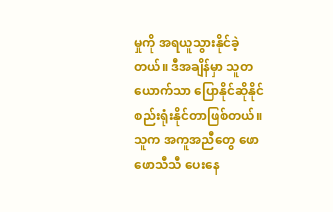မှုကို အရယူသွားနိုင်ခဲ့တယ်။ ဒီအချိန်မှာ သူတယောက်သာ ပြောနိုင်ဆိုနိုင် စည်းရုံးနိုင်တာဖြစ်တယ်။ သူက အကူအညီတွေ ဖောဖောသီသီ ပေးနေ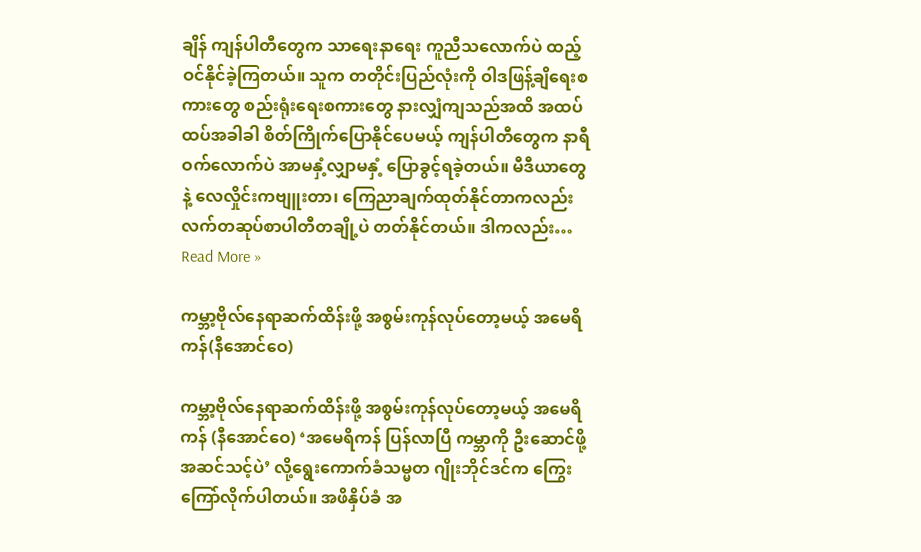ချိန် ကျန်ပါတီတွေက သာရေးနာရေး ကူညီသလောက်ပဲ ထည့်ဝင်နိုင်ခဲ့ကြတယ်။ သူက တတိုင်းပြည်လုံးကို ဝါဒဖြန့်ချိရေးစကားတွေ စည်းရုံးရေးစကားတွေ နားလျှံကျသည်အထိ အထပ်ထပ်အခါခါ စိတ်ကြိုက်ပြောနိုင်ပေမယ့် ကျန်ပါတီတွေက နာရီဝက်လောက်ပဲ အာမနှံ့လျှာမနှံ့ ပြောခွင့်ရခဲ့တယ်။ မီဒီယာတွေနဲ့ လေလှိုင်းကဗျူးတာ၊ ကြေညာချက်ထုတ်နိုင်တာကလည်း လက်တဆုပ်စာပါတီတချို့ပဲ တတ်နိုင်တယ်။ ဒါကလည်း… Read More »

ကမ္ဘာ့ဗိုလ်နေရာဆက်ထိန်းဖို့ အစွမ်းကုန်လုပ်တော့မယ့် အမေရိကန်(နီအောင်ဝေ)

ကမ္ဘာ့ဗိုလ်နေရာဆက်ထိန်းဖို့ အစွမ်းကုန်လုပ်တော့မယ့် အမေရိကန် (နီအောင်ဝေ) ‘အမေရိကန် ပြန်လာပြီ ကမ္ဘာကို ဦးဆောင်ဖို့အဆင်သင့်ပဲ’ လို့ရွေးကောက်ခံသမ္မတ ဂျိုးဘိုင်ဒင်က ကြွေးကြော်လိုက်ပါတယ်။ အဖိနှိပ်ခံ အ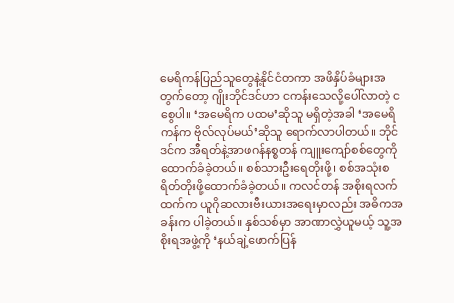မေရိကန်ပြည်သူတွေနဲ့နိုင်ငံတကာ အဖိနှိပ်ခံများအတွက်တော့ ဂျိုးဘိုင်ဒင်ဟာ ငကန်းသေလို့ပေါ်လာတဲ့ ငစွေပါ။ ‘အမေရိက ပထမ’ဆိုသူ မရှိတဲ့အခါ ‘အမေရိကန်က ဗိုလ်လုပ်မယ်’ဆိုသူ ရောက်လာပါတယ်။ ဘိုင်ဒင်က အီရတ်နဲ့အာဖဂန်နစ္စတန် ကျူးကျော်စစ်တွေကို ထောက်ခံခဲ့တယ်။ စစ်သားဦးရေတိုးဖို့၊ စစ်အသုံးစရိတ်တိုးဖို့ထောက်ခံခဲ့တယ်။ ကလင်တန် အစိုးရလက်ထက်က ယူဂိုဆလားဗီးယားအရေးမှာလည်း အဓိကအခန်းက ပါခဲ့တယ်။ နှစ်သစ်မှာ အာဏာလွှဲယူမယ့် သူ့အစိုးရအဖွဲ့ကို ‘နယ်ချဲ့ဖောက်ပြန်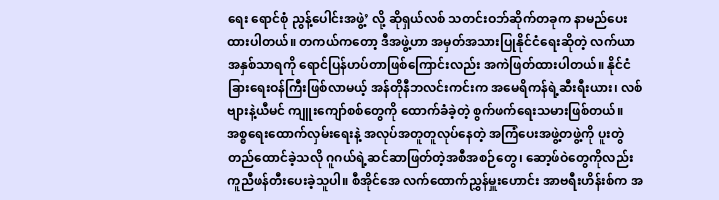ရေး ရောင်စုံ ညွန့်ပေါင်းအဖွဲ့’ လို့ ဆိုရှယ်လစ် သတင်းဝဘ်ဆိုက်တခုက နာမည်ပေးထားပါတယ်။ တကယ်ကတော့ ဒီအဖွဲ့ဟာ အမှတ်အသားပြုနိုင်ငံရေးဆိုတဲ့ လက်ယာ အနှစ်သာရကို ရောင်ပြန်ဟပ်တာဖြစ်ကြောင်းလည်း အကဲဖြတ်ထားပါတယ်။ နိုင်ငံခြားရေးဝန်ကြီးဖြစ်လာမယ့် အန်တိုနီဘလင်းကင်းက အမေရိကန်ရဲ့ဆီးရီးယား၊ လစ်ဗျားနဲ့ယီမင် ကျူးကျော်စစ်တွေကို ထောက်ခံခဲ့တဲ့ စွက်ဖက်ရေးသမားဖြစ်တယ်။ အစ္စရေးထောက်လှမ်းရေးနဲ့ အလုပ်အတူတူလုပ်နေတဲ့ အကြံပေးအဖွဲ့တဖွဲ့ကို ပူးတွဲတည်ထောင်ခဲ့သလို ဂူဂယ်ရဲ့ဆင်ဆာဖြတ်တဲ့အစီအစဉ်တွေ၊ ဆော့ဖ်ဝဲတွေကိုလည်း ကူညီဖန်တီးပေးခဲ့သူပါ။ စီအိုင်အေ လက်ထောက်ညွှန်မှူးဟောင်း အာဗရီးဟိန်းစ်က အ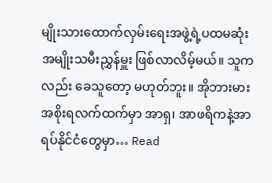မျိုးသားထောက်လှမ်းရေးအဖွဲ့ရဲ့ပထမဆုံး အမျိုးသမီးညွှန်မှူး ဖြစ်လာလိမ့်မယ်။ သူကလည်း ခေသူတော့ မဟုတ်ဘူး။ အိုဘားမားအစိုးရလက်ထက်မှာ အာရှ၊ အာဖရိကနဲ့အာရပ်နိုင်ငံတွေမှာ… Read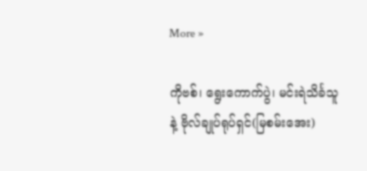More »

ကိုဗစ်၊ ရွေးကောက်ပွဲ၊ မင်းရဲသိင်္ခသူနဲ့ ဗိုလ်ချုပ်ရုပ်ရှင်(မြစမ်းအေး)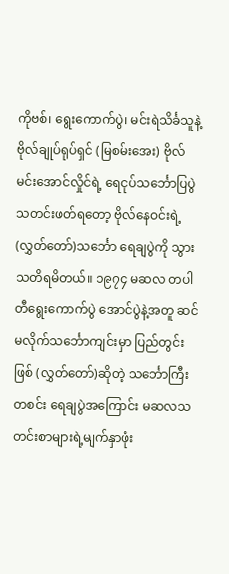ကိုဗစ်၊ ရွေးကောက်ပွဲ၊ မင်းရဲသိင်္ခသူနဲ့ဗိုလ်ချုပ်ရုပ်ရှင် (မြစမ်းအေး) ဗိုလ်မင်းအောင်လှိုင်ရဲ့ ရေငုပ်သင်္ဘောပြပွဲသတင်းဖတ်ရတော့ ဗိုလ်နေဝင်းရဲ့(လွှတ်တော်)သင်္ဘော ရေချပွဲကို သွားသတိရမိတယ်။ ၁၉၇၄ မဆလ တပါတီရွေးကောက်ပွဲ အောင်ပွဲနဲ့အတူ ဆင်မလိုက်သင်္ဘောကျင်းမှာ ပြည်တွင်းဖြစ် (လွှတ်တော်)ဆိုတဲ့ သင်္ဘောကြီးတစင်း ရေချပွဲအကြောင်း မဆလသတင်းစာများရဲ့မျက်နှာဖုံး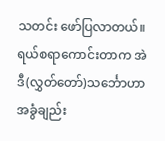သတင်း ဖော်ပြလာတယ်။ ရယ်စရာကောင်းတာက အဲဒီ(လွှတ်တော်)သင်္ဘောဟာ အခွံချည်း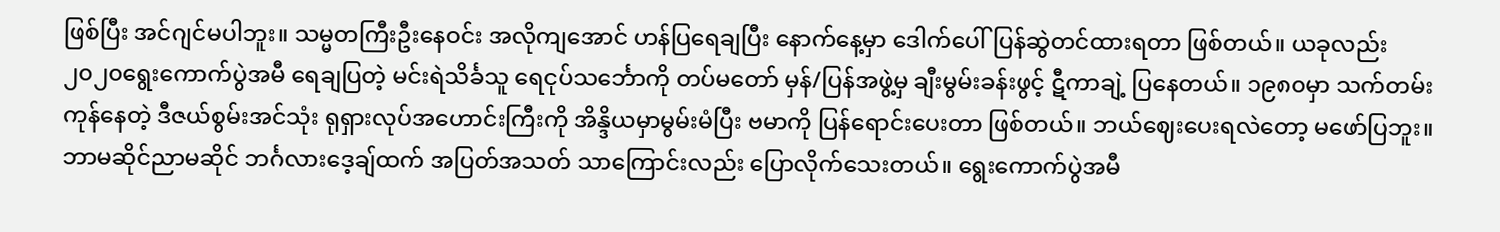ဖြစ်ပြီး အင်ဂျင်မပါဘူး။ သမ္မတကြီးဦးနေဝင်း အလိုကျအောင် ဟန်ပြရေချပြီး နောက်နေ့မှာ ဒေါက်ပေါ်ပြန်ဆွဲတင်ထားရတာ ဖြစ်တယ်။ ယခုလည်း ၂၀၂၀ရွေးကောက်ပွဲအမီ ရေချပြတဲ့ မင်းရဲသိင်္ခသူ ရေငုပ်သင်္ဘောကို တပ်မတော် မှန်/ပြန်အဖွဲ့မှ ချီးမွမ်းခန်းဖွင့် ဋီကာချဲ့ ပြနေတယ်။ ၁၉၈၀မှာ သက်တမ်းကုန်နေတဲ့ ဒီဇယ်စွမ်းအင်သုံး ရုရှားလုပ်အဟောင်းကြီးကို အိန္ဒိယမှာမွမ်းမံပြီး ဗမာကို ပြန်ရောင်းပေးတာ ဖြစ်တယ်။ ဘယ်ဈေးပေးရလဲတော့ မဖော်ပြဘူး။ ဘာမဆိုင်ညာမဆိုင် ဘင်္ဂလားဒေ့ချ်ထက် အပြတ်အသတ် သာကြောင်းလည်း ပြောလိုက်သေးတယ်။ ရွေးကောက်ပွဲအမီ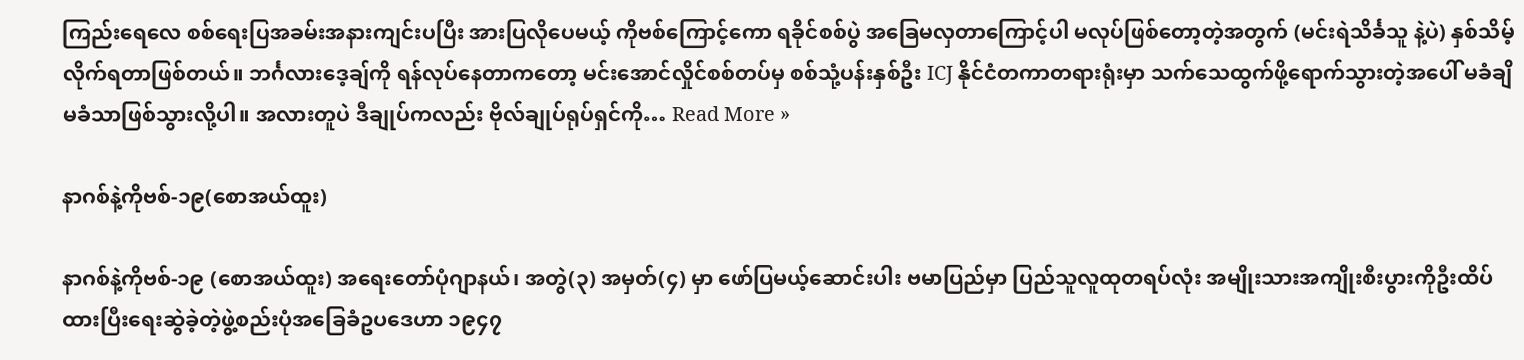ကြည်းရေလေ စစ်ရေးပြအခမ်းအနားကျင်းပပြီး အားပြလိုပေမယ့် ကိုဗစ်ကြောင့်ကော ရခိုင်စစ်ပွဲ အခြေမလှတာကြောင့်ပါ မလုပ်ဖြစ်တော့တဲ့အတွက် (မင်းရဲသိင်္ခသူ နဲ့ပဲ) နှစ်သိမ့်လိုက်ရတာဖြစ်တယ်။ ဘင်္ဂလားဒေ့ချ်ကို ရန်လုပ်နေတာကတော့ မင်းအောင်လှိုင်စစ်တပ်မှ စစ်သုံ့ပန်းနှစ်ဦး ICJ နိုင်ငံတကာတရားရုံးမှာ သက်သေထွက်ဖို့ရောက်သွားတဲ့အပေါ် မခံချိမခံသာဖြစ်သွားလို့ပါ။ အလားတူပဲ ဒီချုပ်ကလည်း ဗိုလ်ချုပ်ရုပ်ရှင်ကို… Read More »

နာဂစ်နဲ့ကိုဗစ်-၁၉(စောအယ်ထူး)

နာဂစ်နဲ့ကိုဗစ်-၁၉ (စောအယ်ထူး) အရေးတော်ပုံဂျာနယ်၊ အတွဲ(၃) အမှတ်(၄) မှာ ဖော်ပြမယ့်ဆောင်းပါး ဗမာပြည်မှာ ပြည်သူလူထုတရပ်လုံး အမျိုးသားအကျိုးစီးပွားကိုဦးထိပ်ထားပြီးရေးဆွဲခဲ့တဲ့ဖွဲ့စည်းပုံအခြေခံဥပဒေဟာ ၁၉၄၇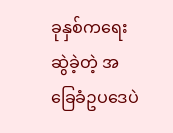ခုနှစ်ကရေးဆွဲခဲ့တဲ့ အခြေခံဥပဒေပဲ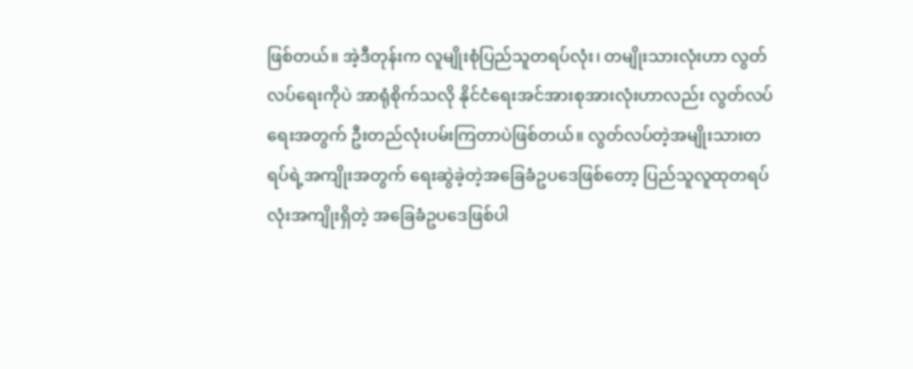ဖြစ်တယ်။ အဲ့ဒီတုန်းက လူမျိုးစုံပြည်သူတရပ်လုံး၊ တမျိုးသားလုံးဟာ လွတ်လပ်ရေးကိုပဲ အာရုံစိုက်သလို နိုင်ငံရေးအင်အားစုအားလုံးဟာလည်း လွတ်လပ်ရေးအတွက် ဦးတည်လုံးပမ်းကြတာပဲဖြစ်တယ်။ လွတ်လပ်တဲ့အမျိုးသားတရပ်ရဲ့အကျိုးအတွက် ရေးဆွဲခဲ့တဲ့အခြေခံဥပဒေဖြစ်တော့ ပြည်သူလူထုတရပ်လုံးအကျိုးရှိတဲ့ အခြေခံဥပဒေဖြစ်ပါ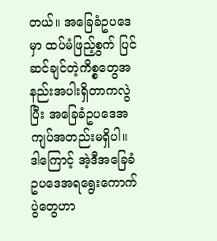တယ်။ အခြေခံဥပဒေမှာ ထပ်မံဖြည့်စွက် ပြင်ဆင်ချင်တဲ့ကိစ္စတွေအနည်းအပါးရှိတာကလွဲပြီး အခြေခံဥပဒေအကျပ်အတည်းမရှိပါ။  ဒါကြောင့် အဲ့ဒီအခြေခံဥပဒေအရရွေးကောက်ပွဲတွေဟာ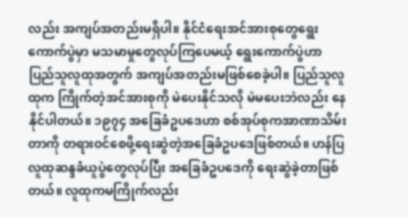လည်း အကျပ်အတည်းမရှိပါ။ နိုင်ငံရေးအင်အားစုတွေရွေးကောက်ပွဲမှာ မသမာမှုတွေလုပ်ကြပေမယ့် ရွေးကောက်ပွဲဟာ ပြည်သူလူထုအတွက် အကျပ်အတည်းမဖြစ်စေခဲ့ပါ။ ပြည်သူလူထုက ကြိုက်တဲ့အင်အားစုကို မဲပေးနိုင်သလို မဲမပေးဘဲလည်း နေနိုင်ပါတယ်။ ၁၉၇၄ အခြေခံဥပဒေဟာ စစ်အုပ်စုကအာဏာသိမ်းတာကို တရားဝင်စေဖို့ရေးဆွဲတဲ့အခြေခံဥပဒေဖြစ်တယ်။ ဟန်ပြလူထုဆန္ဒခံယူပွဲတွေလုပ်ပြီး အခြေခံဥပဒေကို ရေးဆွဲခဲ့တာဖြစ်တယ်။ လူထုကမကြိုက်လည်း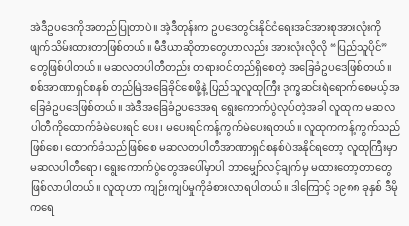အဲဒီဥပဒေကိုအတည်ပြုတာပဲ။ အဲ့ဒီတုန်းက ဥပဒေတွင်းနိုင်ငံရေးအင်အားစုအားလုံးကို ဖျက်သိမ်းထားတာဖြစ်တယ်။ မီဒီယာဆိုတာတွေဟာလည်း အားလုံးလိုလို “ပြည်သူပိုင်”တွေဖြစ်ပါတယ်။ မဆလတပါတီတည်း တရားဝင်တည်ရှိစေတဲ့ အခြေခံဥပဒေဖြစ်တယ်။ စစ်အာဏာရှင်စနစ် တည်မြဲအခြေခိုင်စေဖို့နဲ့ ပြည်သူလူထုကြီး ဒုက္ခဆင်းရဲရောက်စေမယ့်အခြေခံဥပဒေဖြစ်တယ်။ အဲဒီအခြေခံဥပဒေအရ ရွေးကောက်ပွဲလုပ်တဲ့အခါ လူထုက မဆလပါတီကိုထောက်ခံမဲပေးရင် ပေး၊ မပေးရင်ကန့်ကွက်မဲပေးရတယ်။ လူထုကကန့်ကွက်သည်ဖြစ်စေ၊ ထောက်ခံသည်ဖြစ်စေ မဆလတပါတီအာဏာရှင်စနစ်ပဲအနိုင်ရတော့ လူထုကြီးမှာမဆလပါတီရော၊ ရွေးကောက်ပွဲတွေအပေါ်မှာပါ ဘာမျှော်လင့်ချက်မှ မထားတော့တာတွေဖြစ်လာပါတယ်။ လူထုဟာ ကျဉ်းကျပ်မှုကိုခံစားလာရပါတယ်။ ဒါကြောင့် ၁၉၈၈ ခုနှစ် ဒီမိုကရေ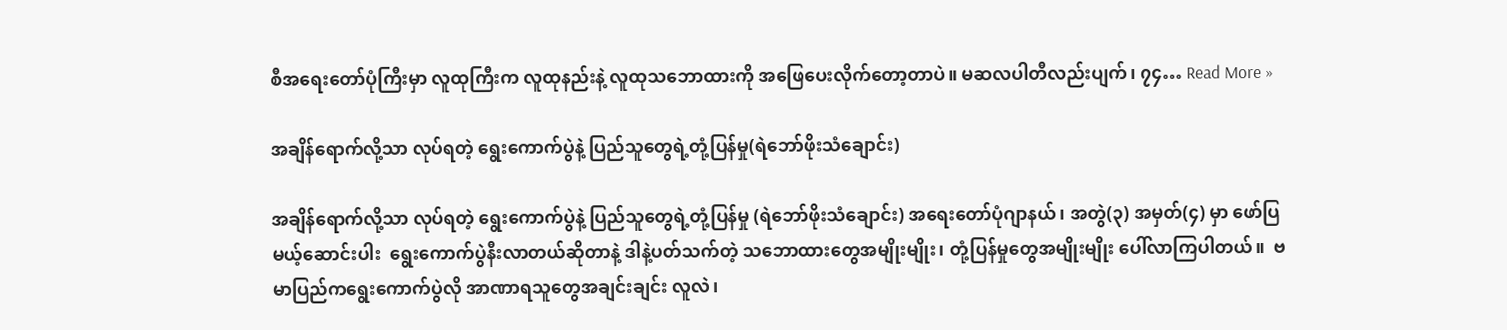စီအရေးတော်ပုံကြီးမှာ လူထုကြီးက လူထုနည်းနဲ့ လူထုသဘောထားကို အဖြေပေးလိုက်တော့တာပဲ။ မဆလပါတီလည်းပျက်၊ ၇၄… Read More »

အချိန်ရောက်လို့သာ လုပ်ရတဲ့ ရွေးကောက်ပွဲနဲ့ ပြည်သူတွေရဲ့တုံ့ပြန်မှု(ရဲဘော်ဖိုးသံချောင်း)

အချိန်ရောက်လို့သာ လုပ်ရတဲ့ ရွေးကောက်ပွဲနဲ့ ပြည်သူတွေရဲ့တုံ့ပြန်မှု (ရဲဘော်ဖိုးသံချောင်း) အရေးတော်ပုံဂျာနယ်၊ အတွဲ(၃) အမှတ်(၄) မှာ ဖော်ပြမယ့်ဆောင်းပါး  ရွေးကောက်ပွဲနီးလာတယ်ဆိုတာနဲ့ ဒါနဲ့ပတ်သက်တဲ့ သဘောထားတွေအမျိုးမျိုး၊ တုံ့ပြန်မှုတွေအမျိုးမျိုး ပေါ်လာကြပါတယ်။  ဗမာပြည်ကရွေးကောက်ပွဲလို အာဏာရသူတွေအချင်းချင်း လူလဲ၊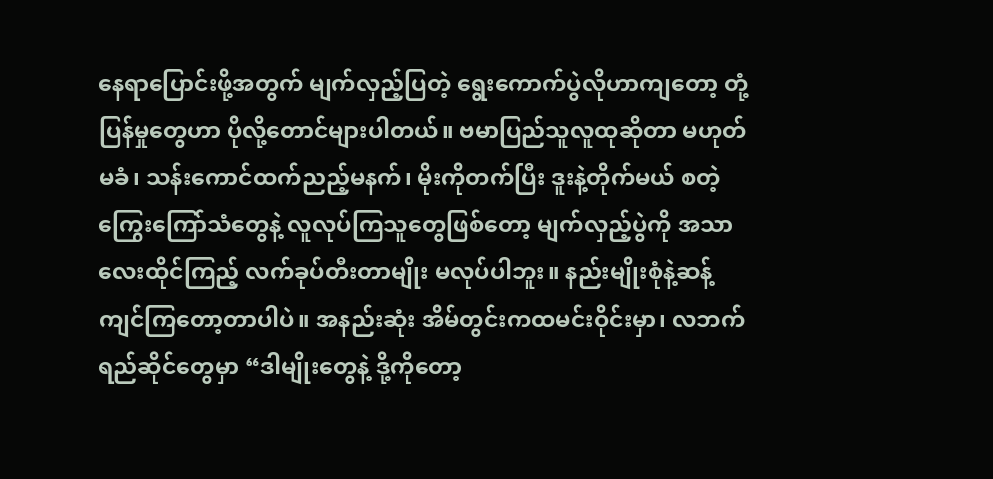နေရာပြောင်းဖို့အတွက် မျက်လှည့်ပြတဲ့ ရွေးကောက်ပွဲလိုဟာကျတော့ တုံ့ပြန်မှုတွေဟာ ပိုလို့တောင်များပါတယ်။ ဗမာပြည်သူလူထုဆိုတာ မဟုတ်မခံ၊ သန်းကောင်ထက်ညည့်မနက်၊ မိုးကိုတက်ပြီး ဒူးနဲ့တိုက်မယ် စတဲ့ကြွေးကြော်သံတွေနဲ့ လူလုပ်ကြသူတွေဖြစ်တော့ မျက်လှည့်ပွဲကို အသာလေးထိုင်ကြည့် လက်ခုပ်တီးတာမျိုး မလုပ်ပါဘူး။ နည်းမျိုးစုံနဲ့ဆန့်ကျင်ကြတော့တာပါပဲ။ အနည်းဆုံး အိမ်တွင်းကထမင်းဝိုင်းမှာ၊ လဘက်ရည်ဆိုင်တွေမှာ “ဒါမျိုးတွေနဲ့ ဒို့ကိုတော့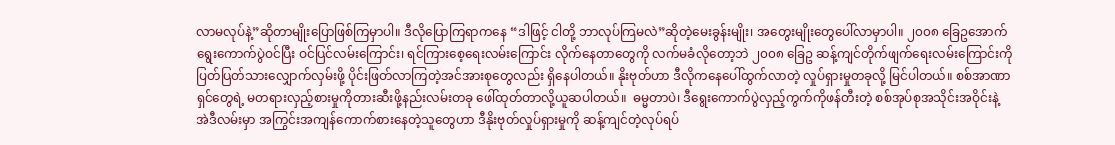လာမလုပ်နဲ့”ဆိုတာမျိုးပြောဖြစ်ကြမှာပါ။ ဒီလိုပြောကြရာကနေ “ဒါဖြင့် ငါတို့ ဘာလုပ်ကြမလဲ”ဆိုတဲ့မေးခွန်းမျိုး၊ အတွေးမျိုးတွေပေါ်လာမှာပါ။ ၂၀၀၈ ခြေဥအောက် ရွေးကောက်ပွဲဝင်ပြီး ဝင်ပြင်လမ်းကြောင်း၊ ရင်ကြားစေ့ရေးလမ်းကြောင်း လိုက်နေတာတွေကို လက်မခံလိုတော့ဘဲ ၂၀၀၈ ခြေဥ ဆန့်ကျင်တိုက်ဖျက်ရေးလမ်းကြောင်းကို ပြတ်ပြတ်သားလျှောက်လှမ်းဖို့ ပိုင်းဖြတ်လာကြတဲ့အင်အားစုတွေလည်း ရှိနေပါတယ်။ နိုးဗုတ်ဟာ ဒီလိုကနေပေါ်ထွက်လာတဲ့ လှုပ်ရှားမှုတခုလို့ မြင်ပါတယ်။ စစ်အာဏာရှင်တွေရဲ့ မတရားလှည့်စားမှုကိုတားဆီးဖို့နည်းလမ်းတခု ဖေါ်ထုတ်တာလို့ယူဆပါတယ်။  ဓမ္မတာပဲ၊ ဒီရွေးကောက်ပွဲလှည့်ကွက်ကိုဖန်တီးတဲ့ စစ်အုပ်စုအသိုင်းအဝိုင်းနဲ့ အဲဒီလမ်းမှာ အကြွင်းအကျန်ကောက်စားနေတဲ့သူတွေဟာ ဒီနိုးဗုတ်လှုပ်ရှားမှုကို ဆန့်ကျင်တဲ့လုပ်ရပ်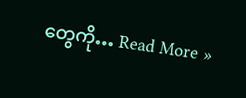တွေကို… Read More »